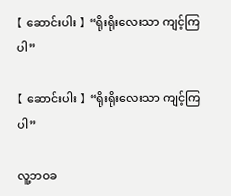【 ဆောင်းပါး 】 “ရိုးရိုးလေးသာ ကျင့်ကြပါ”

【 ဆောင်းပါး 】 “ရိုးရိုးလေးသာ ကျင့်ကြပါ”

လူ့ဘဝခ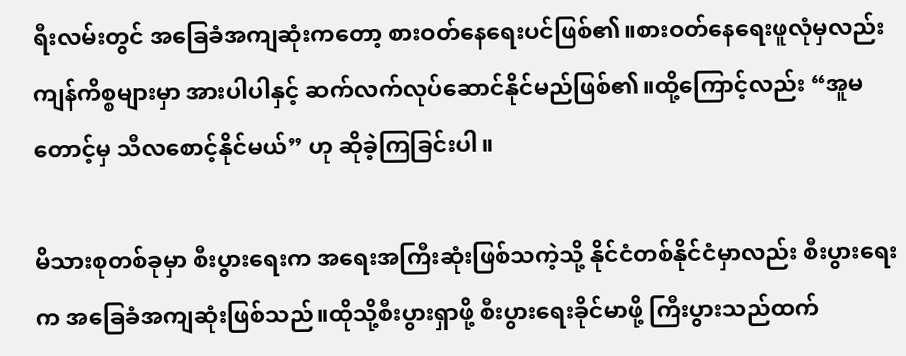ရီးလမ်းတွင် အခြေခံအကျဆုံးကတော့ စားဝတ်နေရေးပင်ဖြစ်၏။စားဝတ်နေရေးဖူလုံမှလည်း ကျန်ကိစ္စများမှာ အားပါပါနှင့် ဆက်လက်လုပ်ဆောင်နိုင်မည်ဖြစ်၏။ထို့ကြောင့်လည်း “အူမတောင့်မှ သီလစောင့်နိုင်မယ်” ဟု ဆိုခဲ့ကြခြင်းပါ။

မိသားစုတစ်ခုမှာ စီးပွားရေးက အရေးအကြီးဆုံးဖြစ်သကဲ့သို့ နိုင်ငံတစ်နိုင်ငံမှာလည်း စီးပွားရေးက အခြေခံအကျဆုံးဖြစ်သည်။ထိုသို့စီးပွားရှာဖို့ စီးပွားရေးခိုင်မာဖို့ ကြီးပွားသည်ထက်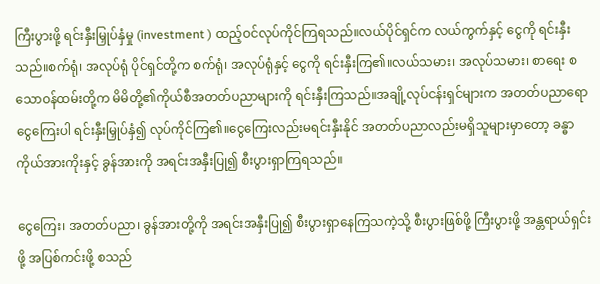ကြီးပွားဖို့ ရင်းနှီးမြှုပ်နှံမှု (investment ) ထည့်ဝင်လုပ်ကိုင်ကြရသည်။လယ်ပိုင်ရှင်က လယ်ကွက်နှင့် ငွေကို ရင်းနှီးသည်။စက်ရုံ၊ အလုပ်ရုံ ပိုင်ရှင်တို့က စက်ရုံ၊ အလုပ်ရုံနှင့် ငွေကို ရင်းနှီးကြ၏။လယ်သမား၊ အလုပ်သမား၊ စာရေး စသောဝန်ထမ်းတို့က မိမိတို့၏ကိုယ်စီအတတ်ပညာများကို ရင်းနှီးကြသည်။အချို့လုပ်ငန်းရှင်များက အတတ်ပညာရော ငွေကြေးပါ ရင်းနှီးမြှုပ်နှံ၍ လုပ်ကိုင်ကြ၏။ငွေကြေးလည်းမရင်းနှီးနိုင် အတတ်ပညာလည်းမရှိသူများမှာတော့ ခန္ဓာကိုယ်အားကိုးနှင့် ခွန်အားကို အရင်းအနှီးပြု၍ စီးပွားရှာကြရသည်။

ငွေကြေး၊ အတတ်ပညာ၊ ခွန်အားတို့ကို အရင်းအနှီးပြု၍ စီးပွားရှာနေကြသကဲ့သို့ စီးပွားဖြစ်ဖို့ ကြီးပွားဖို့ အန္တရာယ်ရှင်းဖို့ အပြစ်ကင်းဖို့ စသည်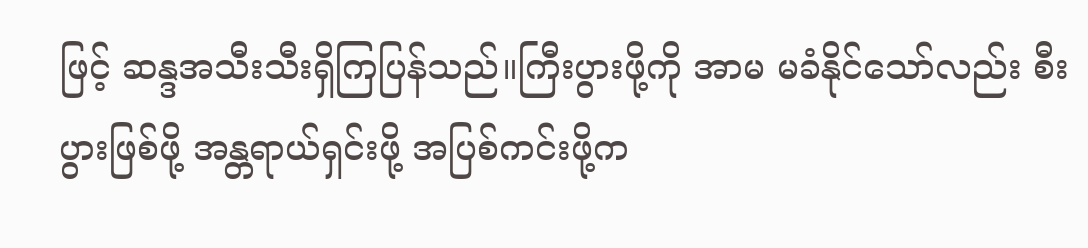ဖြင့် ဆန္ဒအသီးသီးရှိကြပြန်သည်။ကြီးပွားဖို့ကို အာမ မခံနိုင်သော်လည်း စီးပွားဖြစ်ဖို့ အန္တရာယ်ရှင်းဖို့ အပြစ်ကင်းဖို့က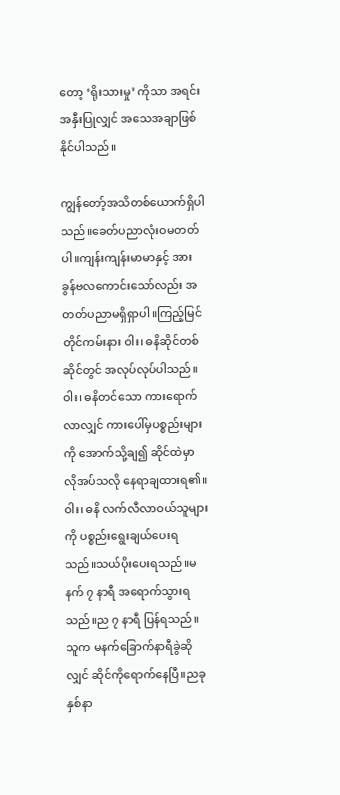တော့ ‘ရိုးသားမှု’ ကိုသာ အရင်းအနှီးပြုလျှင် အသေအချာဖြစ်နိုင်ပါသည်။

ကျွန်တော့်အသိတစ်ယောက်ရှိပါသည်။ခေတ်ပညာလုံးဝမတတ်ပါ။ကျန်းကျန်းမာမာနှင့် အားခွန်ဗလကောင်းသော်လည်း အတတ်ပညာမရှိရှာပါ။ကြည့်မြင်တိုင်ကမ်းနား ဝါး၊ ဓနိဆိုင်တစ်ဆိုင်တွင် အလုပ်လုပ်ပါသည်။ဝါး၊ ဓနိတင်သော ကားရောက်လာလျှင် ကားပေါ်မှပစ္စည်းများကို အောက်သို့ချ၍ ဆိုင်ထဲမှာ လိုအပ်သလို နေရာချထားရ၏။ဝါး၊ ဓနိ လက်လီလာဝယ်သူများကို ပစ္စည်းရွေးချယ်ပေးရသည်။သယ်ပိုးပေးရသည်။မနက် ၇ နာရီ အရောက်သွားရသည်။ည ၇ နာရီ ပြန်ရသည်။သူက မနက်ခြောက်နာရီခွဲဆိုလျှင် ဆိုင်ကိုရောက်နေပြီ။ညခုနှစ်နာ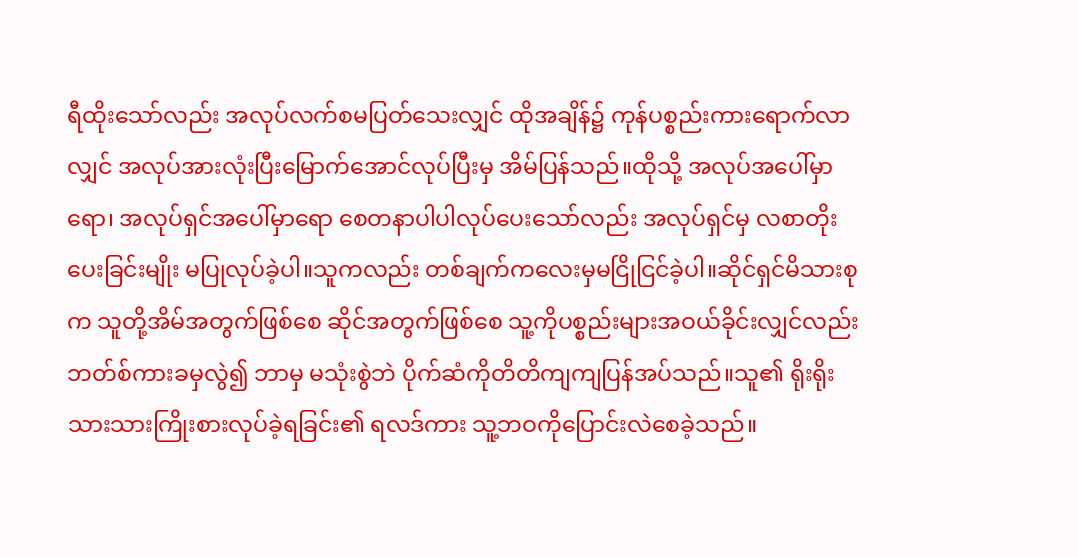ရီထိုးသော်လည်း အလုပ်လက်စမပြတ်သေးလျှင် ထိုအချိန်၌ ကုန်ပစ္စည်းကားရောက်လာလျှင် အလုပ်အားလုံးပြီးမြောက်အောင်လုပ်ပြီးမှ အိမ်ပြန်သည်။ထိုသို့ အလုပ်အပေါ်မှာရော၊ အလုပ်ရှင်အပေါ်မှာရော စေတနာပါပါလုပ်ပေးသော်လည်း အလုပ်ရှင်မှ လစာတိုးပေးခြင်းမျိုး မပြုလုပ်ခဲ့ပါ။သူကလည်း တစ်ချက်ကလေးမှမငြိုငြင်ခဲ့ပါ။ဆိုင်ရှင်မိသားစုက သူတို့အိမ်အတွက်ဖြစ်စေ ဆိုင်အတွက်ဖြစ်စေ သူ့ကိုပစ္စည်းများအဝယ်ခိုင်းလျှင်လည်း ဘတ်စ်ကားခမှလွဲ၍ ဘာမှ မသုံးစွဲဘဲ ပိုက်ဆံကိုတိတိကျကျပြန်အပ်သည်။သူ၏ ရိုးရိုးသားသားကြိုးစားလုပ်ခဲ့ရခြင်း၏ ရလဒ်ကား သူ့ဘဝကိုပြောင်းလဲစေခဲ့သည်။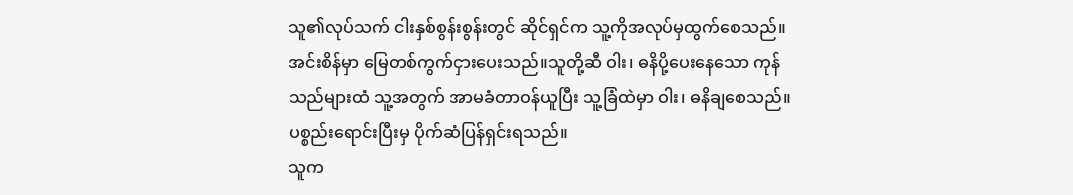သူ၏လုပ်သက် ငါးနှစ်စွန်းစွန်းတွင် ဆိုင်ရှင်က သူ့ကိုအလုပ်မှထွက်စေသည်။အင်းစိန်မှာ မြေတစ်ကွက်ငှားပေးသည်။သူတို့ဆီ ဝါး၊ ဓနိပို့ပေးနေသော ကုန်သည်များထံ သူ့အတွက် အာမခံတာဝန်ယူပြီး သူ့ခြံထဲမှာ ဝါး၊ ဓနိချစေသည်။ပစ္စည်းရောင်းပြီးမှ ပိုက်ဆံပြန်ရှင်းရသည်။
သူက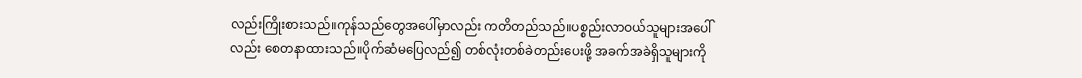လည်းကြိုးစားသည်။ကုန်သည်တွေအပေါ်မှာလည်း ကတိတည်သည်။ပစ္စည်းလာဝယ်သူများအပေါ်လည်း စေတနာထားသည်။ပိုက်ဆံမပြေလည်၍ တစ်လုံးတစ်ခဲတည်းပေးဖို့ အခက်အခဲရှိသူများကို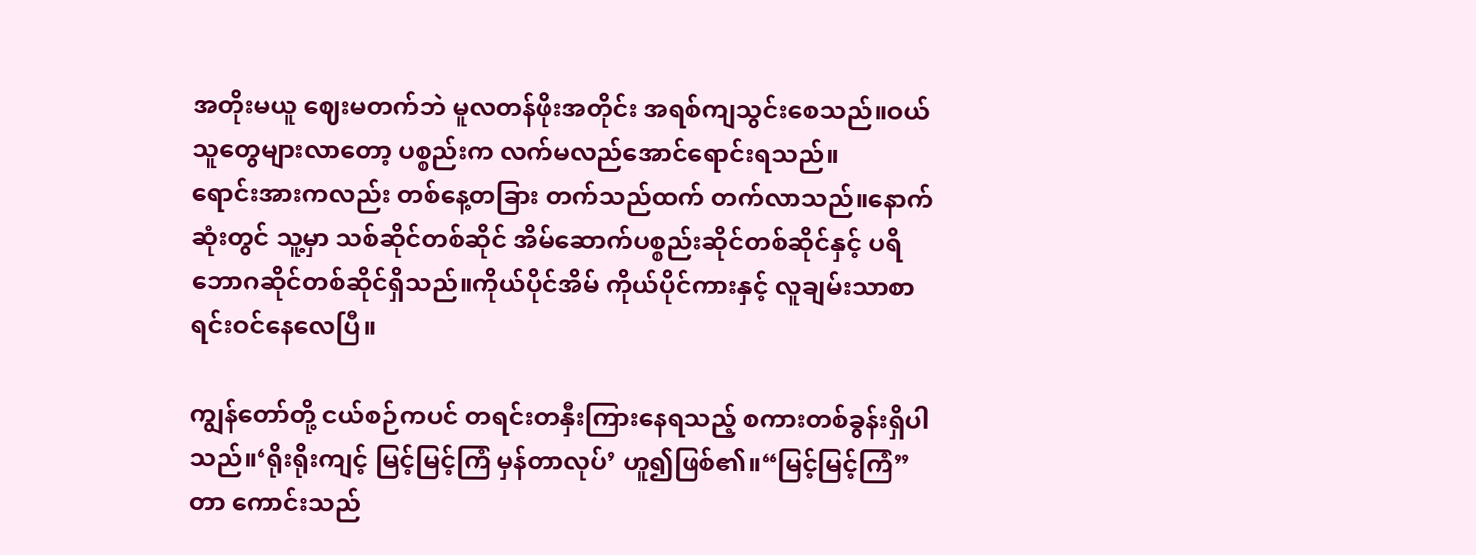အတိုးမယူ ဈေးမတက်ဘဲ မူလတန်ဖိုးအတိုင်း အရစ်ကျသွင်းစေသည်။ဝယ်သူတွေများလာတော့ ပစ္စည်းက လက်မလည်အောင်ရောင်းရသည်။
ရောင်းအားကလည်း တစ်နေ့တခြား တက်သည်ထက် တက်လာသည်။နောက်ဆုံးတွင် သူ့မှာ သစ်ဆိုင်တစ်ဆိုင် အိမ်ဆောက်ပစ္စည်းဆိုင်တစ်ဆိုင်နှင့် ပရိဘောဂဆိုင်တစ်ဆိုင်ရှိသည်။ကိုယ်ပိုင်အိမ် ကိုယ်ပိုင်ကားနှင့် လူချမ်းသာစာရင်းဝင်နေလေပြီ။

ကျွန်တော်တို့ ငယ်စဉ်ကပင် တရင်းတနှီးကြားနေရသည့် စကားတစ်ခွန်းရှိပါသည်။‘ရိုးရိုးကျင့် မြင့်မြင့်ကြံ မှန်တာလုပ်’ ဟူ၍ဖြစ်၏။“မြင့်မြင့်ကြံ” တာ ကောင်းသည်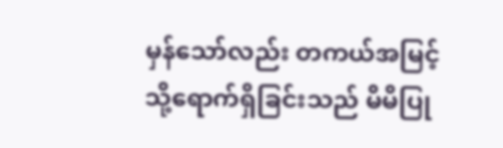မှန်သော်လည်း တကယ်အမြင့်သို့ရောက်ရှိခြင်းသည် မိမိပြု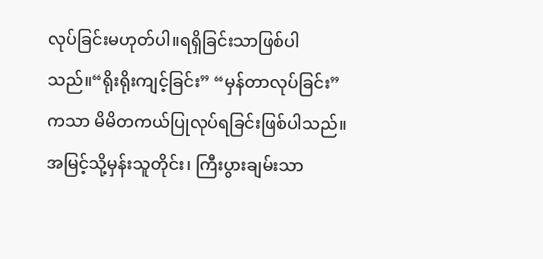လုပ်ခြင်းမဟုတ်ပါ။ရရှိခြင်းသာဖြစ်ပါသည်။“ရိုးရိုးကျင့်ခြင်း” “မှန်တာလုပ်ခြင်း” ကသာ မိမိတကယ်ပြုလုပ်ရခြင်းဖြစ်ပါသည်။အမြင့်သို့မှန်းသူတိုင်း၊ ကြီးပွားချမ်းသာ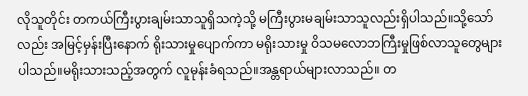လိုသူတိုင်း တကယ်ကြီးပွားချမ်းသာသူရှိသကဲ့သို့ မကြီးပွားမချမ်းသာသူလည်းရှိပါသည်။သို့သော်လည်း အမြင့်မှန်းပြီးနောက် ရိုးသားမှုပျောက်ကာ မရိုးသားမှု ဝိသမလောဘကြီးမှုဖြစ်လာသူတွေများပါသည်။မရိုးသားသည့်အတွက် လူမုန်းခံရသည်။အန္တရာယ်များလာသည်။ တ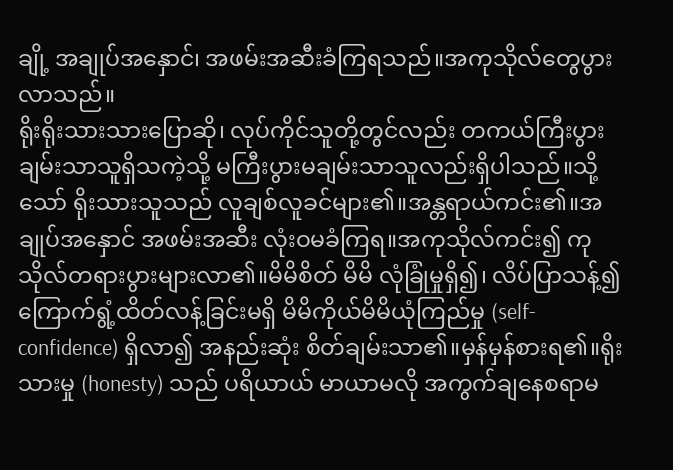ချို့ အချုပ်အနှောင်၊ အဖမ်းအဆီးခံကြရသည်။အကုသိုလ်တွေပွားလာသည်။
ရိုးရိုးသားသားပြောဆို၊ လုပ်ကိုင်သူတို့တွင်လည်း တကယ်ကြီးပွားချမ်းသာသူရှိသကဲ့သို့ မကြီးပွားမချမ်းသာသူလည်းရှိပါသည်။သို့သော် ရိုးသားသူသည် လူချစ်လူခင်များ၏။အန္တရာယ်ကင်း၏။အချုပ်အနှောင် အဖမ်းအဆီး လုံးဝမခံကြရ။အကုသိုလ်ကင်း၍ ကုသိုလ်တရားပွားများလာ၏။မိမိစိတ် မိမိ လုံခြုံမှုရှိ၍၊ လိပ်ပြာသန့်၍ ကြောက်ရွံ့ထိတ်လန့်ခြင်းမရှိ မိမိကိုယ်မိမိယုံကြည်မှု (self-confidence) ရှိလာ၍ အနည်းဆုံး စိတ်ချမ်းသာ၏။မှန်မှန်စားရ၏။ရိုးသားမှု (honesty) သည် ပရိယာယ် မာယာမလို အကွက်ချနေစရာမ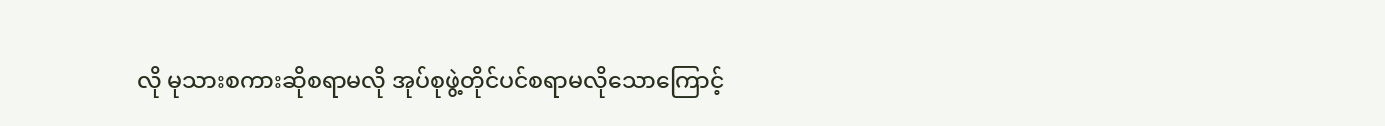လို မုသားစကားဆိုစရာမလို အုပ်စုဖွဲ့တိုင်ပင်စရာမလိုသောကြောင့်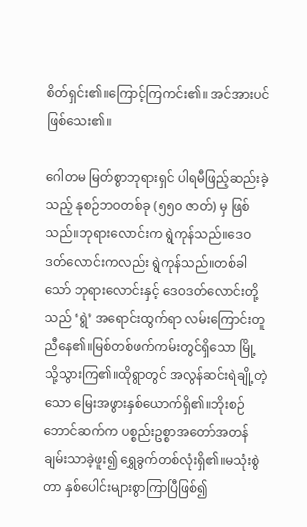စိတ်ရှင်း၏။ကြောင့်ကြကင်း၏။ အင်အားပင်ဖြစ်သေး၏။

ဂေါတမ မြတ်စွာဘုရားရှင် ပါရမီဖြည့်ဆည်းခဲ့သည့် နုစဉ်ဘဝတစ်ခု (၅၅၀ ဇာတ်) မှ ဖြစ်သည်။ဘုရားလောင်းက ရွဲကုန်သည်။ဒေဝဒတ်လောင်းကလည်း ရွဲကုန်သည်။တစ်ခါသော် ဘုရားလောင်းနှင့် ဒေဝဒတ်လောင်းတို့သည် ‘ရွဲ’ အရောင်းထွက်ရာ လမ်းကြောင်းတူညီနေ၏။မြစ်တစ်ဖက်ကမ်းတွင်ရှိသော မြို့သို့သွားကြ၏။ထိုရွာတွင် အလွန်ဆင်းရဲချို့တဲ့သော မြေးအဖွားနှစ်ယောက်ရှိ၏။ဘိုးစဉ်ဘောင်ဆက်က ပစ္စည်းဥစ္စာအတော်အတန်ချမ်းသာခဲ့ဖူး၍ ရွှေခွက်တစ်လုံးရှိ၏။မသုံးစွဲတာ နှစ်ပေါင်းများစွာကြာပြီဖြစ်၍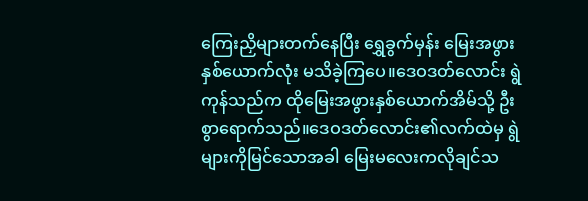ကြေးညှိများတက်နေပြီး ရွှေခွက်မှန်း မြေးအဖွားနှစ်ယောက်လုံး မသိခဲ့ကြပေ။ဒေဝဒတ်လောင်း ရွဲကုန်သည်က ထိုမြေးအဖွားနှစ်ယောက်အိမ်သို့ ဦးစွာရောက်သည်။ဒေဝဒတ်လောင်း၏လက်ထဲမှ ရွဲများကိုမြင်သောအခါ မြေးမလေးကလိုချင်သ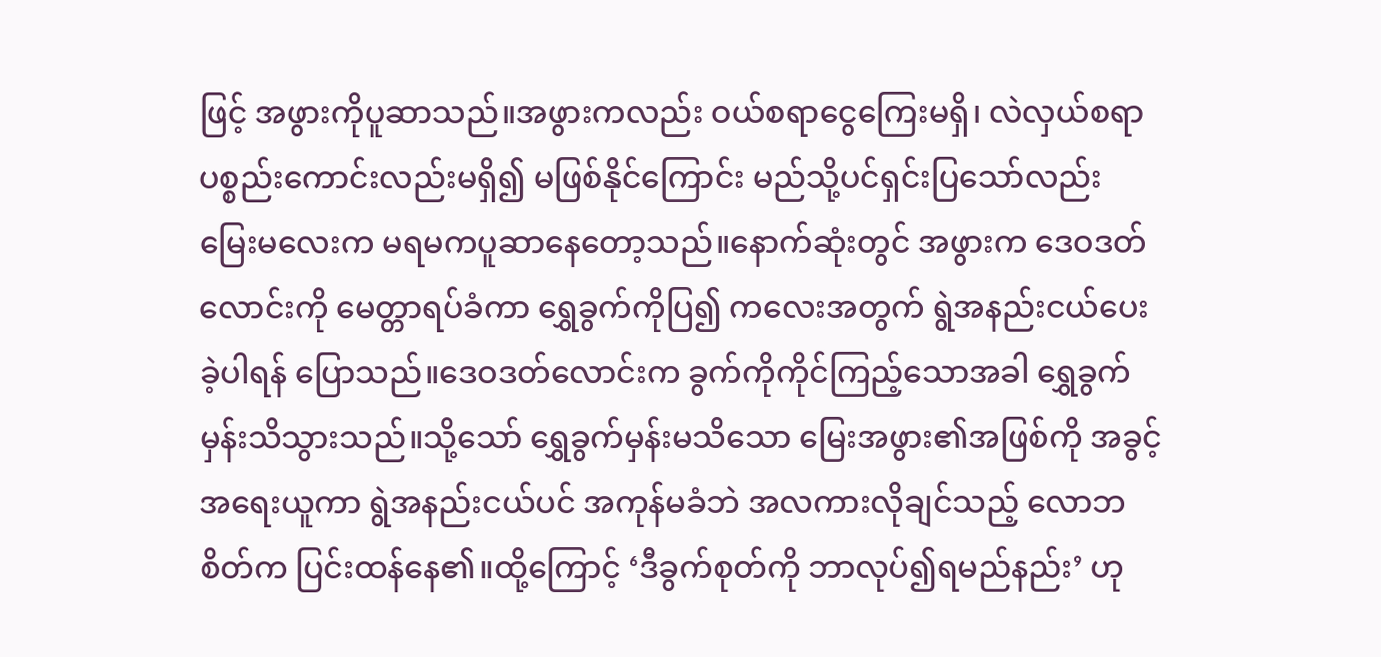ဖြင့် အဖွားကိုပူဆာသည်။အဖွားကလည်း ဝယ်စရာငွေကြေးမရှိ၊ လဲလှယ်စရာပစ္စည်းကောင်းလည်းမရှိ၍ မဖြစ်နိုင်ကြောင်း မည်သို့ပင်ရှင်းပြသော်လည်း မြေးမလေးက မရမကပူဆာနေတော့သည်။နောက်ဆုံးတွင် အဖွားက ဒေဝဒတ်လောင်းကို မေတ္တာရပ်ခံကာ ရွှေခွက်ကိုပြ၍ ကလေးအတွက် ရွဲအနည်းငယ်ပေးခဲ့ပါရန် ပြောသည်။ဒေဝဒတ်လောင်းက ခွက်ကိုကိုင်ကြည့်သောအခါ ရွှေခွက်မှန်းသိသွားသည်။သို့သော် ရွှေခွက်မှန်းမသိသော မြေးအဖွား၏အဖြစ်ကို အခွင့်အရေးယူကာ ရွဲအနည်းငယ်ပင် အကုန်မခံဘဲ အလကားလိုချင်သည့် လောဘစိတ်က ပြင်းထန်နေ၏။ထို့ကြောင့် ‘ဒီခွက်စုတ်ကို ဘာလုပ်၍ရမည်နည်း’ ဟု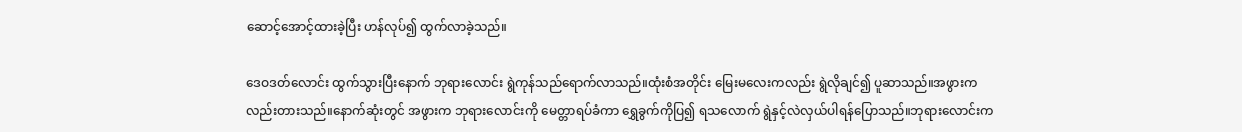ဆောင့်အောင့်ထားခဲ့ပြီး ဟန်လုပ်၍ ထွက်လာခဲ့သည်။

ဒေဝဒတ်လောင်း ထွက်သွားပြီးနောက် ဘုရားလောင်း ရွဲကုန်သည်ရောက်လာသည်။ထုံးစံအတိုင်း မြေးမလေးကလည်း ရွဲလိုချင်၍ ပူဆာသည်။အဖွားကလည်းတားသည်။နောက်ဆုံးတွင် အဖွားက ဘုရားလောင်းကို မေတ္တာရပ်ခံကာ ရွှေခွက်ကိုပြ၍ ရသလောက် ရွဲနှင့်လဲလှယ်ပါရန်ပြောသည်။ဘုရားလောင်းက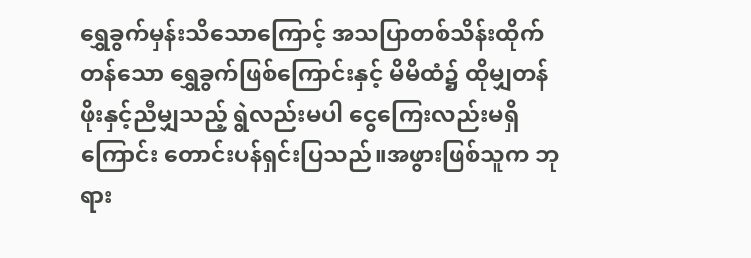ရွှေခွက်မှန်းသိသောကြောင့် အသပြာတစ်သိန်းထိုက်တန်သော ရွှေခွက်ဖြစ်ကြောင်းနှင့် မိမိထံ၌ ထိုမျှတန်ဖိုးနှင့်ညီမျှသည့် ရွဲလည်းမပါ ငွေကြေးလည်းမရှိကြောင်း တောင်းပန်ရှင်းပြသည်။အဖွားဖြစ်သူက ဘုရား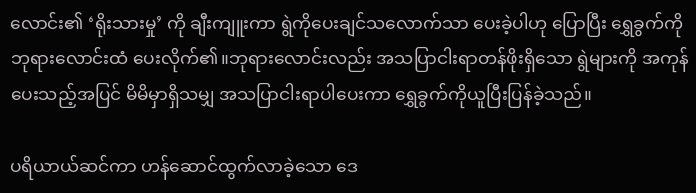လောင်း၏ ‘ရိုးသားမှု’ ကို ချီးကျူးကာ ရွဲကိုပေးချင်သလောက်သာ ပေးခဲ့ပါဟု ပြောပြီး ရွှေခွက်ကို ဘုရားလောင်းထံ ပေးလိုက်၏။ဘုရားလောင်းလည်း အသပြာငါးရာတန်ဖိုးရှိသော ရွဲများကို အကုန်ပေးသည့်အပြင် မိမိမှာရှိသမျှ အသပြာငါးရာပါပေးကာ ရွှေခွက်ကိုယူပြီးပြန်ခဲ့သည်။

ပရိယာယ်ဆင်ကာ ဟန်ဆောင်ထွက်လာခဲ့သော ဒေ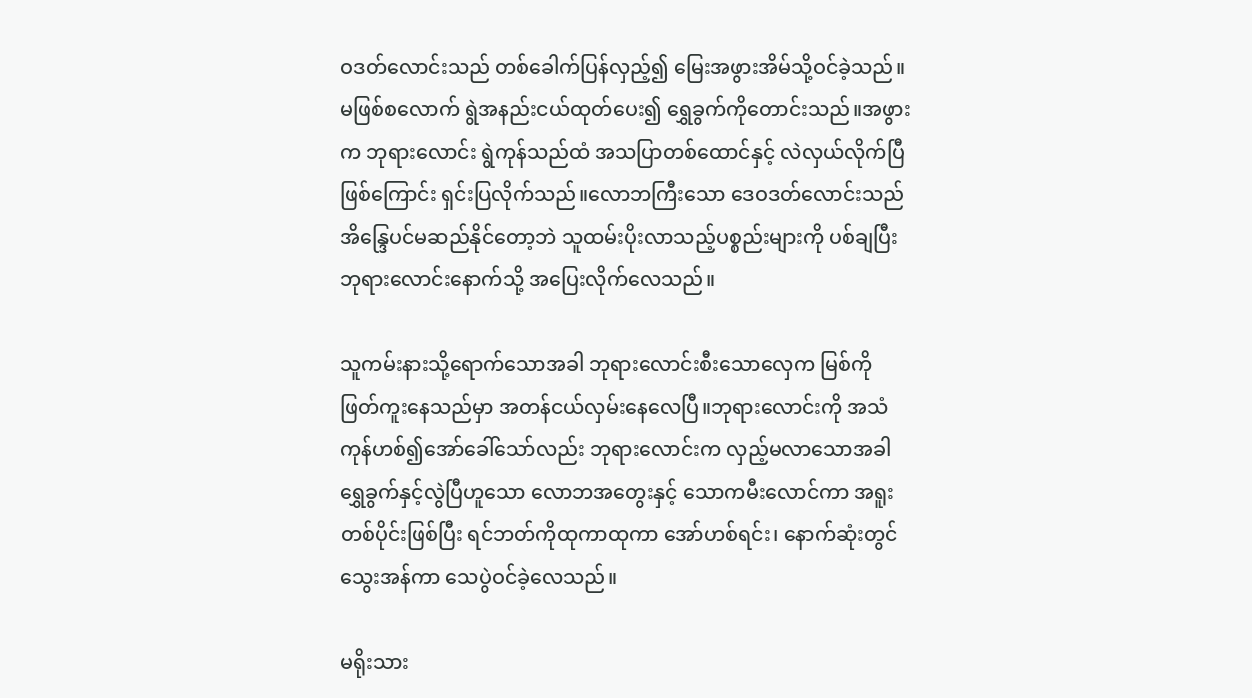ဝဒတ်လောင်းသည် တစ်ခေါက်ပြန်လှည့်၍ မြေးအဖွားအိမ်သို့ဝင်ခဲ့သည်။မဖြစ်စလောက် ရွဲအနည်းငယ်ထုတ်ပေး၍ ရွှေခွက်ကိုတောင်းသည်။အဖွားက ဘုရားလောင်း ရွဲကုန်သည်ထံ အသပြာတစ်ထောင်နှင့် လဲလှယ်လိုက်ပြီဖြစ်ကြောင်း ရှင်းပြလိုက်သည်။လောဘကြီးသော ဒေဝဒတ်လောင်းသည် အိန္ဒြေပင်မဆည်နိုင်တော့ဘဲ သူထမ်းပိုးလာသည့်ပစ္စည်းများကို ပစ်ချပြီး ဘုရားလောင်းနောက်သို့ အပြေးလိုက်လေသည်။

သူကမ်းနားသို့ရောက်သောအခါ ဘုရားလောင်းစီးသောလှေက မြစ်ကိုဖြတ်ကူးနေသည်မှာ အတန်ငယ်လှမ်းနေလေပြီ။ဘုရားလောင်းကို အသံကုန်ဟစ်၍အော်ခေါ်သော်လည်း ဘုရားလောင်းက လှည့်မလာသောအခါ ရွှေခွက်နှင့်လွဲပြီဟူသော လောဘအတွေးနှင့် သောကမီးလောင်ကာ အရူးတစ်ပိုင်းဖြစ်ပြီး ရင်ဘတ်ကိုထုကာထုကာ အော်ဟစ်ရင်း၊ နောက်ဆုံးတွင် သွေးအန်ကာ သေပွဲဝင်ခဲ့လေသည်။

မရိုးသား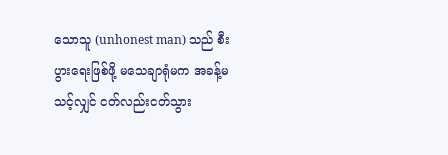သောသူ (unhonest man) သည် စီးပွားရေးဖြစ်ဖို့ မသေချာရုံမက အခန့်မသင့်လျှင် ငတ်လည်းငတ်သွား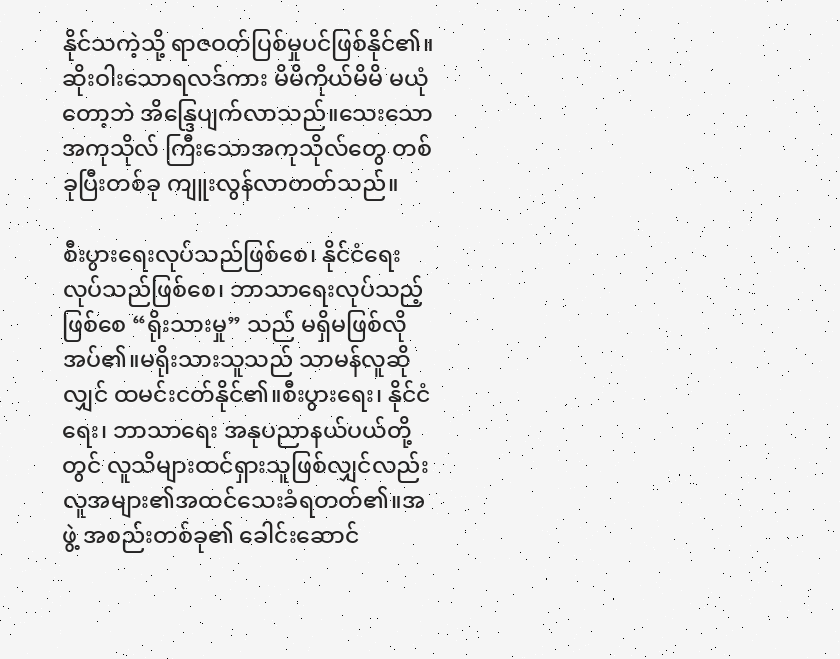နိုင်သကဲ့သို့ ရာဇဝတ်ပြစ်မှုပင်ဖြစ်နိုင်၏။ဆိုးဝါးသောရလဒ်ကား မိမိကိုယ်မိမိ မယုံတော့ဘဲ အိန္ဒြေပျက်လာသည်။သေးသောအကုသိုလ် ကြီးသောအကုသိုလ်တွေ တစ်ခုပြီးတစ်ခု ကျူးလွန်လာတတ်သည်။

စီးပွားရေးလုပ်သည်ဖြစ်စေ၊ နိုင်ငံရေးလုပ်သည်ဖြစ်စေ၊ ဘာသာရေးလုပ်သည့်ဖြစ်စေ “ရိုးသားမှု” သည် မရှိမဖြစ်လိုအပ်၏။မရိုးသားသူသည် သာမန်လူဆိုလျှင် ထမင်းငတ်နိုင်၏။စီးပွားရေး၊ နိုင်ငံရေး၊ ဘာသာရေး အနုပညာနယ်ပယ်တို့တွင် လူသိများထင်ရှားသူဖြစ်လျှင်လည်း လူအများ၏အထင်သေးခံရတတ်၏။အဖွဲ့ အစည်းတစ်ခု၏ ခေါင်းဆောင်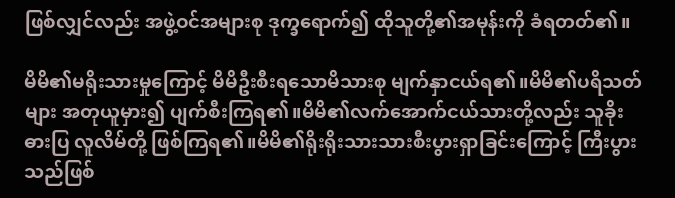ဖြစ်လျှင်လည်း အဖွဲ့ဝင်အများစု ဒုက္ခရောက်၍ ထိုသူတို့၏အမုန်းကို ခံရတတ်၏။

မိမိ၏မရိုးသားမှုကြောင့် မိမိဦးစီးရသောမိသားစု မျက်နှာငယ်ရ၏။မိမိ၏ပရိသတ်များ အတုယူမှား၍ ပျက်စီးကြရ၏။မိမိ၏လက်အောက်ငယ်သားတို့လည်း သူခိုး ဓားပြ လူလိမ်တို့ ဖြစ်ကြရ၏။မိမိ၏ရိုးရိုးသားသားစီးပွားရှာခြင်းကြောင့် ကြီးပွားသည်ဖြစ်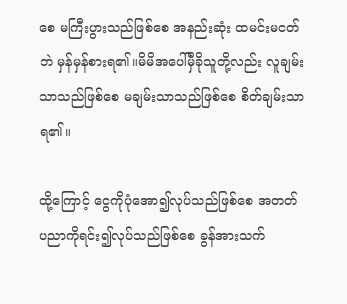စေ မကြီးပွားသည်ဖြစ်စေ အနည်းဆုံး ထမင်းမငတ်ဘဲ မှန်မှန်စားရ၏။မိမိအပေါ်မှီခိုသူတို့လည်း လူချမ်းသာသည်ဖြစ်စေ မချမ်းသာသည်ဖြစ်စေ စိတ်ချမ်းသာရ၏။

ထို့ကြောင့် ငွေကိုပုံအော၍လုပ်သည်ဖြစ်စေ အတတ်ပညာကိုရင်း၍လုပ်သည်ဖြစ်စေ ခွန်အားသက်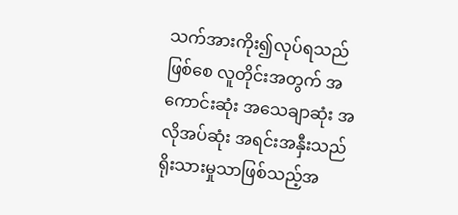သက်အားကိုး၍လုပ်ရသည်ဖြစ်စေ လူတိုင်းအတွက် အကောင်းဆုံး အသေချာဆုံး အလိုအပ်ဆုံး အရင်းအနှီးသည် ရိုးသားမှုသာဖြစ်သည့်အ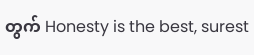တွက် Honesty is the best, surest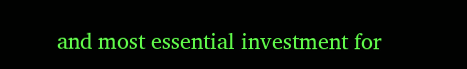and most essential investment for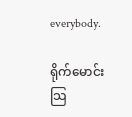everybody.

ရိုက်မောင်း
သြ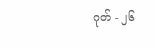ဂုတ် - ၂၆